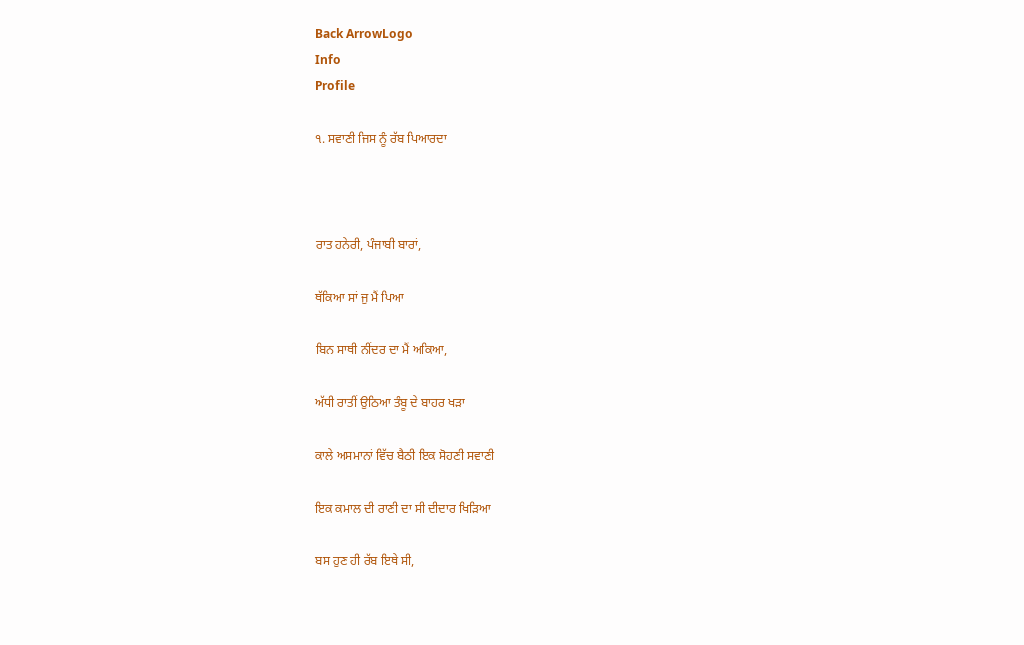Back ArrowLogo
Info
Profile

੧. ਸਵਾਣੀ ਜਿਸ ਨੂੰ ਰੱਬ ਪਿਆਰਦਾ



ਰਾਤ ਹਨੇਰੀ, ਪੰਜਾਬੀ ਬਾਰਾਂ,

ਥੱਕਿਆ ਸਾਂ ਜੁ ਮੈਂ ਪਿਆ

ਬਿਨ ਸਾਥੀ ਨੀਂਦਰ ਦਾ ਮੈਂ ਅਕਿਆ,

ਅੱਧੀ ਰਾਤੀਂ ਉਠਿਆ ਤੰਬੂ ਦੇ ਬਾਹਰ ਖੜਾ

ਕਾਲੇ ਅਸਮਾਨਾਂ ਵਿੱਚ ਬੈਠੀ ਇਕ ਸੋਹਣੀ ਸਵਾਣੀ

ਇਕ ਕਮਾਲ ਦੀ ਰਾਣੀ ਦਾ ਸੀ ਦੀਦਾਰ ਖਿੜਿਆ

ਬਸ ਹੁਣ ਹੀ ਰੱਬ ਇਥੇ ਸੀ,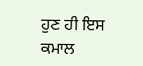ਹੁਣ ਹੀ ਇਸ ਕਮਾਲ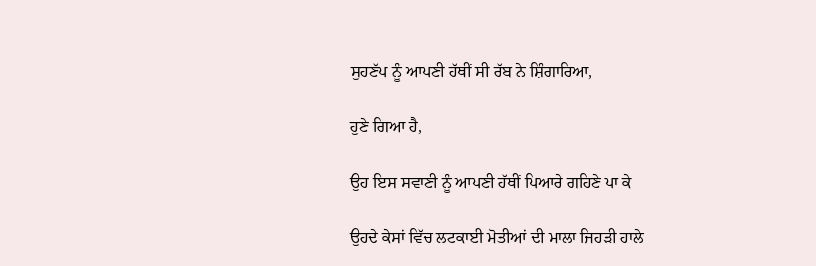ਸੁਹਣੱਪ ਨੂੰ ਆਪਣੀ ਹੱਥੀਂ ਸੀ ਰੱਬ ਨੇ ਸ਼ਿੰਗਾਰਿਆ,

ਹੁਣੇ ਗਿਆ ਹੈ,

ਉਹ ਇਸ ਸਵਾਣੀ ਨੂੰ ਆਪਣੀ ਹੱਥੀਂ ਪਿਆਰੇ ਗਹਿਣੇ ਪਾ ਕੇ

ਉਹਦੇ ਕੇਸਾਂ ਵਿੱਚ ਲਟਕਾਈ ਮੋਤੀਆਂ ਦੀ ਮਾਲਾ ਜਿਹੜੀ ਹਾਲੇ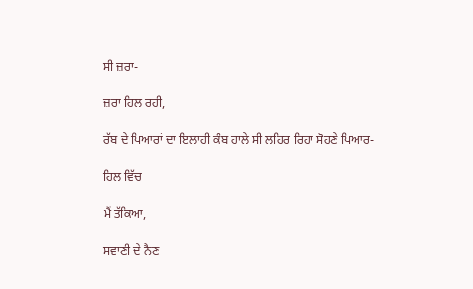ਸੀ ਜ਼ਰਾ-

ਜ਼ਰਾ ਹਿਲ ਰਹੀ,

ਰੱਬ ਦੇ ਪਿਆਰਾਂ ਦਾ ਇਲਾਹੀ ਕੰਬ ਹਾਲੇ ਸੀ ਲਹਿਰ ਰਿਹਾ ਸੋਹਣੇ ਪਿਆਰ-

ਹਿਲ ਵਿੱਚ

ਮੈਂ ਤੱਕਿਆ,

ਸਵਾਣੀ ਦੇ ਨੈਣ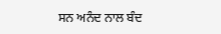ਸਨ ਅਨੰਦ ਨਾਲ ਬੰਦ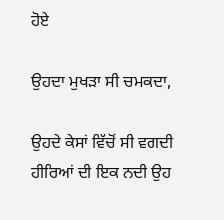ਹੋਏ

ਉਹਦਾ ਮੁਖੜਾ ਸੀ ਚਮਕਦਾ,

ਉਹਦੇ ਕੇਸਾਂ ਵਿੱਚੋਂ ਸੀ ਵਗਦੀ ਹੀਰਿਆਂ ਦੀ ਇਕ ਨਦੀ ਉਹ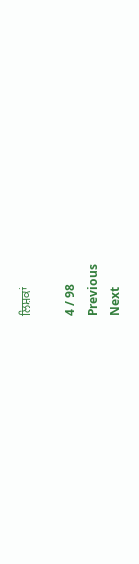ਲਿਸ਼ਕਾਂ

4 / 98
Previous
Next